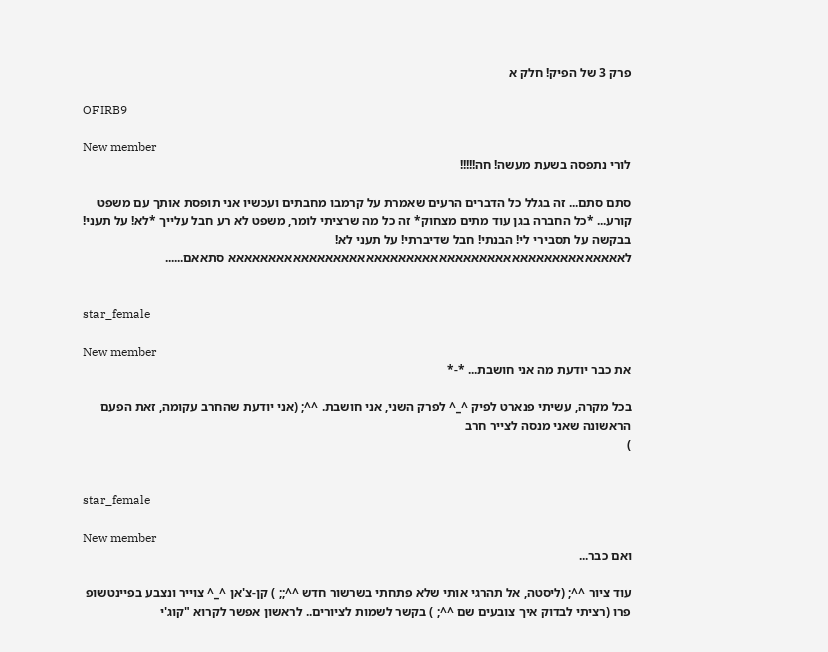פרק 3 של הפיק! חלק א

OFIRB9

New member
לורי נתפסה בשעת מעשה! חה!!!!!

סתם סתם... זה בגלל כל הדברים הרעים שאמרת על קרמבו מחבתים ועכשיו אני תופסת אותך עם משפט קורע... *כל החברה בגן עוד מתים מצחוק* זה כל מה שרציתי לומר, משפט לא רע חבל עלייך *לא! על תעני! בבקשה על תסבירי לי! הבנתי! חבל שדיברתי! על תעני לא! לאאאאאאאאאאאאאאאאאאאאאאאאאאאאאאאאאאאאאאאאאאאאאאאאא סתאאם......


star_female

New member
את כבר יודעת מה אני חושבת... *-*

בכל מקרה, עשיתי פנארט לפיק ^_^ לפרק השני, אני חושבת. ^^; (אני יודעת שהחרב עקומה, זאת הפעם הראשונה שאני מנסה לצייר חרב
)


star_female

New member
ואם כבר...

עוד ציור ^^; (ליסטה, אל תהרגי אותי שלא פתחתי בשרשור חדש ^^;; ) קן-צ'אן ^_^ צוייר ונצבע בפיינטשופ פרו (רציתי לבדוק איך צובעים שם ^^; ) בקשר לשמות לציורים.. לראשון אפשר לקרוא "קוג'י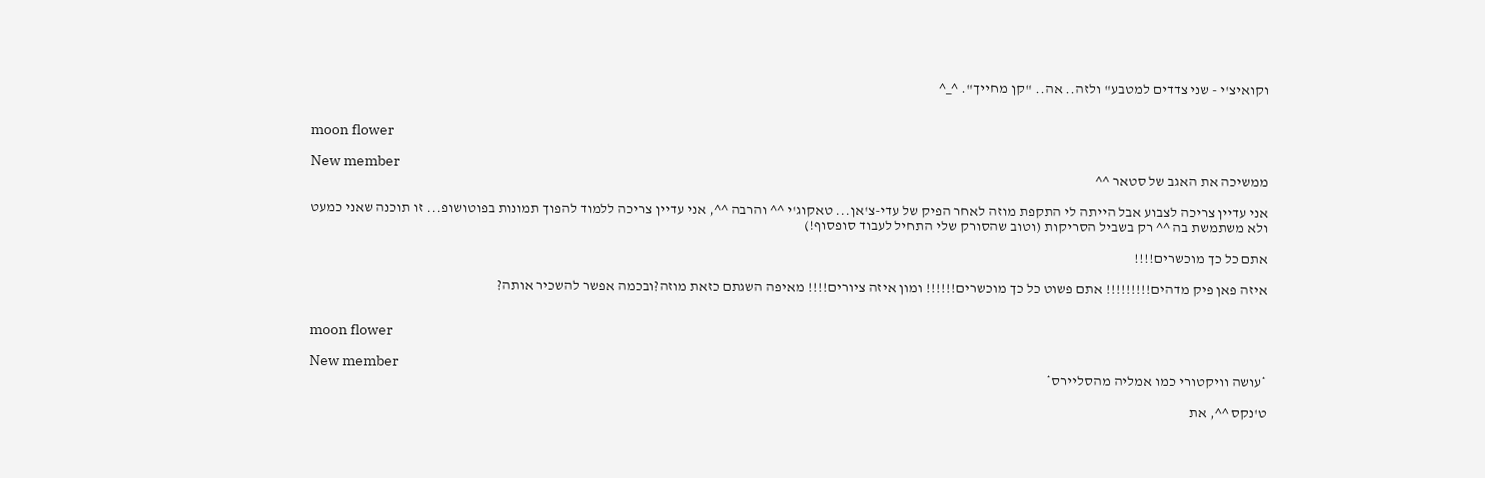וקואיצ'י - שני צדדים למטבע" ולזה.. אה.. "קן מחייך". ^_^


moon flower

New member
ממשיכה את האגב של סטאר ^^

אני עדיין צריכה לצבוע אבל הייתה לי התקפת מוזה לאחר הפיק של עדי-צ'אן... טאקוג'י ^^ והרבה ^^, אני עדיין צריכה ללמוד להפוך תמונות בפוטושופ... זו תוכנה שאני כמעט ולא משתמשת בה ^^ רק בשביל הסריקות (וטוב שהסורק שלי התחיל לעבוד סופסוף!)

אתם כל כך מוכשרים!!!!

איזה פאן פיק מדהים!!!!!!!!! אתם פשוט כל כך מוכשרים!!!!!! ומון איזה ציורים!!!! מאיפה השגתם כזאת מוזה?ובכמה אפשר להשכיר אותה?


moon flower

New member
*עושה וויקטורי כמו אמליה מהסליירס*

ט'נקס ^^, את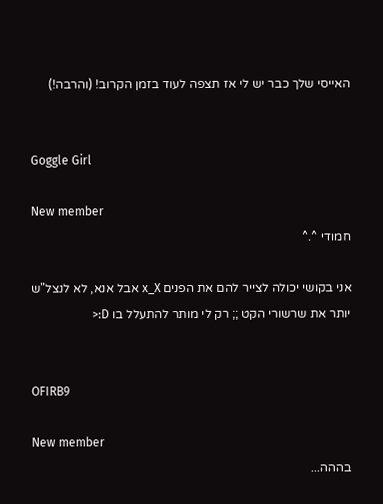האייסי שלך כבר יש לי אז תצפה לעוד בזמן הקרוב! (והרבה!)


Goggle Girl

New member
חמודי ^.^

אני בקושי יכולה לצייר להם את הפנים x_X אבל אנא, לא לנצל"ש יותר את שרשורי הקט ;; רק לי מותר להתעלל בו D:<


OFIRB9

New member
בההה...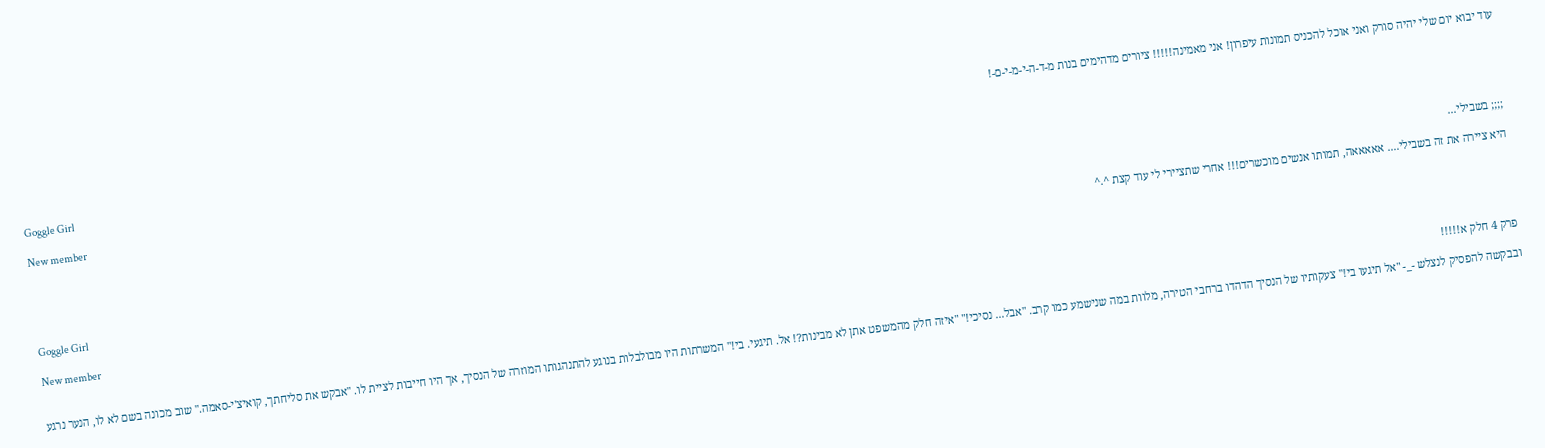עוד יבוא יום שלי יהיה סורק ואני אוכל להכניס תמונות עיפרון! אני מאמינה!!!!! ציורים מדהימים בנות מ-ד-ה-י-מ-י-ם-!


Goggle Girl

New member
;;;; בשבילי...

היא ציירה את זה בשבילי.... אאאאאה, תמותו אנשים מוכשרים!!! אחרי שתציירי לי עוד קצת ^.^


Goggle Girl

New member
פרק 4 חלק א!!!!!

ובבקשה להפסיק לנצלש -_- "אל תיגעו בי!" צעקותיו של הנסיך הדהדו ברחבי הטירה, מלוות במה שנישמע כמו קרב. "אבל... נסיכי!" "איזה חלק מהמשפט אתן לא מבינות?! אל. תיגעי. בי!" המשרתות היו מבולבלות בנוגע להתנהגותו המוזרה של הנסיך, אך היו חייבות לציית לו. "אבקש את סליחתך, קואיצ'י-סאמה." שוב מכונה בשם לא לו, הנער נרגע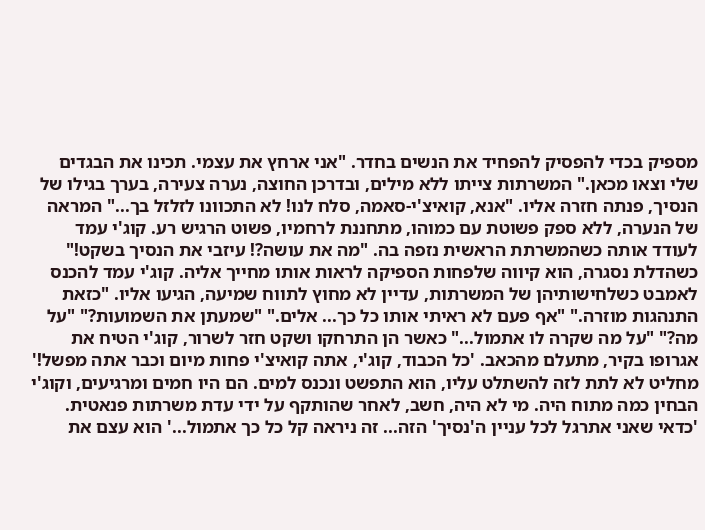מספיק בכדי להפסיק להפחיד את הנשים בחדר. "אני ארחץ את עצמי. תכינו את הבגדים שלי וצאו מכאן." המשרתות צייתו ללא מילים, ובדרכן החוצה, נערה צעירה, בערך בגילו של הנסיך, פנתה חזרה אליו. "אנא, קואיצ'י-סאמה, סלח לנו! לא התכוונו לזלזל בך..." המראה של הנערה, ללא ספק פשוטת עם כמוהו, מתחננת לרחמיו, פשוט הרגיש רע. קוג'י עמד לעודד אותה כשהמשרתת הראשית נזפה בה. "מה את עושה?! עיזבי את הנסיך בשקט!" כשהדלת נסגרה, הוא קיווה שלפחות הספיקה לראות אותו מחייך אליה. קוג'י עמד להכנס לאמבט כשלחישותיהן של המשרתות, עדיין לא מחוץ לתווח שמיעה, הגיעו אליו. "כזאת התנהגות מוזרה." "אף פעם לא ראיתי אותו כל כך... אלים." "שמעתן את השמועות?" "על מה?" "על מה שקרה לו אתמול..." כאשר הן התרחקו ושקט חזר לשרור, קוג'י הטיח את אגרופו בקיר, מתעלם מהכאב. 'כל הכבוד, קוג'י, אתה קואיצ'י פחות מיום וכבר אתה מפשל!' מחליט לא לתת לזה להשתלט עליו, הוא התפשט ונכנס למים. הם היו חמים ומרגיעים, וקוג'י הבחין כמה מתוח היה. מי לא היה, חשב, לאחר שהותקף על ידי עדת משרתות פנאטית. 'כדאי שאני אתרגל לכל עניין ה'נסיך' הזה... זה ניראה קל כל כך אתמול...' הוא עצם את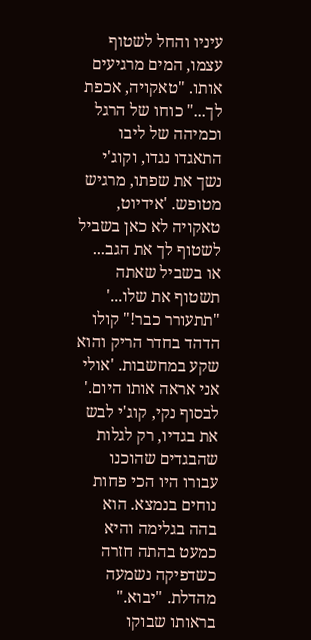עיניו והחל לשטוף עצמו, המים מרגיעים אותו. "טאקויה, אכפת לך..." כוחו של הרגל וכמיהה של ליבו התאגדו נגדו, וקוג'י נשך את שפתו, מרגיש מטופש. 'אידיוט, טאקויה לא כאן בשביל לשטוף לך את הגב... או בשביל שאתה תשטוף את שלו...' "תתעורר כבר!" קולו הדהד בחדר הריק והוא שקע במחשבות. 'אולי אני אראה אותו היום.' לבסוף נקי, קוג'י לבש את בגדיו, רק לגלות שהבגדים שהוכנו עבורו היו הכי פחות נוחים בנמצא. הוא בהה בגלימה והיא כמעט בהתה חזרה כשדפיקה נשמעה מהדלת. "יבוא." בראותו שבוקו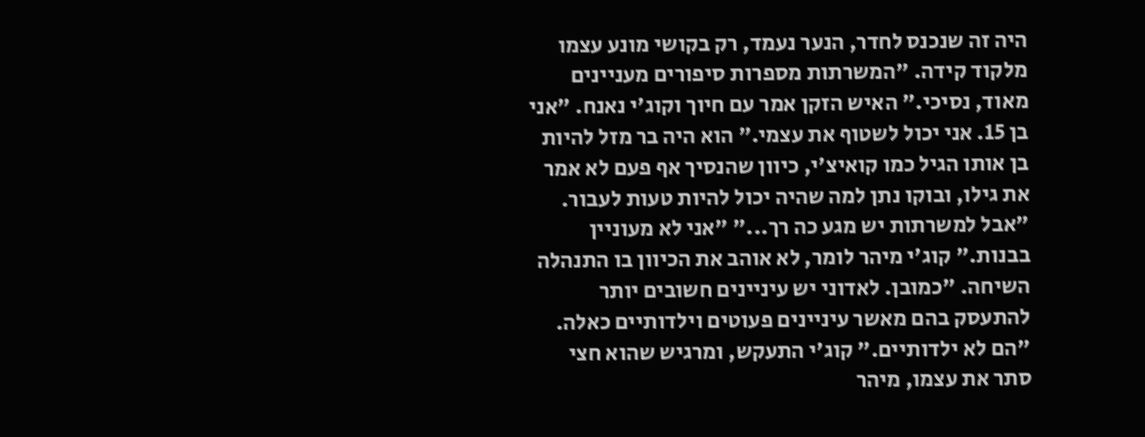היה זה שנכנס לחדר, הנער נעמד, רק בקושי מונע עצמו מלקוד קידה. "המשרתות מספרות סיפורים מעניינים מאוד, נסיכי." האיש הזקן אמר עם חיוך וקוג'י נאנח. "אני בן 15. אני יכול לשטוף את עצמי." הוא היה בר מזל להיות בן אותו הגיל כמו קואיצ'י, כיוון שהנסיך אף פעם לא אמר את גילו, ובוקו נתן למה שהיה יכול להיות טעות לעבור. "אבל למשרתות יש מגע כה רך..." "אני לא מעוניין בבנות." קוג'י מיהר לומר, לא אוהב את הכיוון בו התנהלה השיחה. "כמובן. לאדוני יש עיניינים חשובים יותר להתעסק בהם מאשר עיניינים פעוטים וילדותיים כאלה. "הם לא ילדותיים." קוג'י התעקש, ומרגיש שהוא חצי סתר את עצמו, מיהר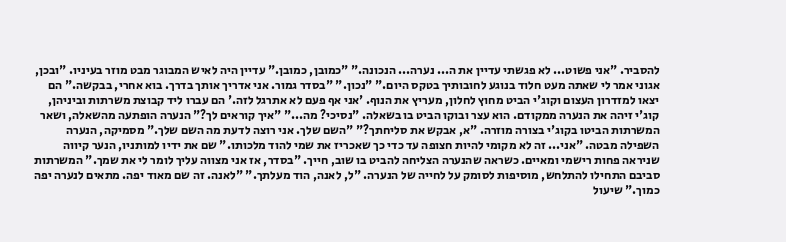להסביר. "אני פשוט... לא פגשתי עדיין את ה... נערה... הנכונה." "כמובן, כמובן." עדיין היה לאיש המבוגר מבט מוזר בעיניו. "ובכן, אגוני אמר לי שאתה מעט חלוד בנוגע לחובותיך בטקס היום." "נכון." "בסדר גמור. אני אדריך אותך בדרך. בוא אחרי, בבקשה." הם יצאו למזדרון העצום וקוג'י הביט מחוץ לחלון, מעריץ את הנוף. 'אני אף פעם לא אתרגל לזה.' הם עברו ליד קבוצת משרתות וביניהן, קוג'י זיהה את הנערה ממקודם. הוא עצר ובוקו הביט בו בשאלה. "נסיכי? מה..." "איך קוראים לך?" הנערה הופתעה מהשאלה, ושאר המשרתות הביטו בקוג'י בצורה מוזרה. "א, אבקש את סליחתך?" "השם שלך. אני רוצה לדעת מה השם שלך." מסמיקה, הנערה השפילה מבטה. "אני... זה לא מקומי להיות חצופה עד כדי כך שאכריז את שמי להוד מלכותו." שם את ידיו למותניו, הנער קיווה שניראה פחות רישמי ומאיים. כשראה שהנערה הצליחה להביט בו שוב, חייך. "בסדר, אז אני מצווה עליך לומר לי את שמך." המשרתות סביבם התחילו להתלחש, מוסיפות לסומק על לחייה של הנערה. "ל, לאנה, הוד מעלתך." "לאנה. זה שם מאוד יפה. מתאים לנערה יפה כמוך." שיעול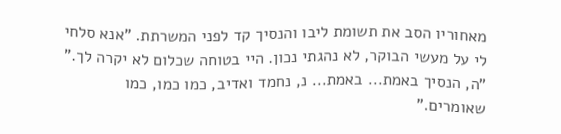מאחוריו הסב את תשומת ליבו והנסיך קד לפני המשרתת. "אנא סלחי לי על מעשי הבוקר, לא נהגתי נכון. היי בטוחה שכלום לא יקרה לך." "ה, הנסיך באמת... באמת... נ, נחמד ואדיב, כמו כמו, כמו שאומרים."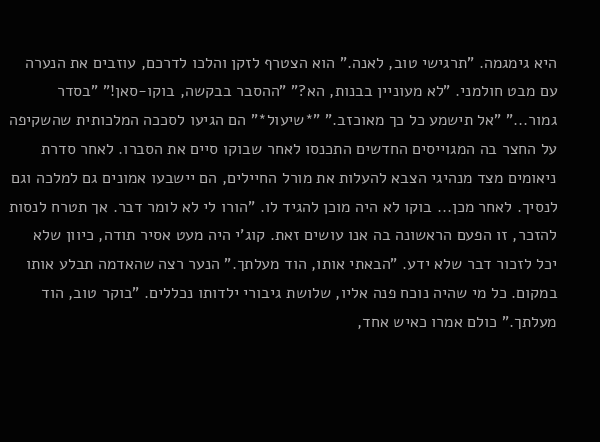היא גימגמה. "תרגישי טוב, לאנה." הוא הצטרף לזקן והלכו לדרכם, עוזבים את הנערה עם מבט חולמני. "לא מעוניין בבנות, הא?" "ההסבר בבקשה, בוקו-סאן!" "בסדר גמור..." "אל תישמע כל כך מאוכזב." "*שיעול*" הם הגיעו לסככה המלכותית שהשקיפה על החצר בה המגוייסים החדשים התכנסו לאחר שבוקו סיים את הסברו. לאחר סדרת ניאומים מצד מנהיגי הצבא להעלות את מורל החיילים, הם יישבעו אמונים גם למלכה וגם לנסיך. לאחר מכן... בוקו לא היה מוכן להגיד לו. "הורו לי לא לומר דבר. אך תטרח לנסות להזכר, זו הפעם הראשונה בה אנו עושים זאת. קוג'י היה מעט אסיר תודה, כיוון שלא יכל לזכור דבר שלא ידע. "הבאתי אותו, הוד מעלתך." הנער רצה שהאדמה תבלע אותו במקום. כל מי שהיה נוכח פנה אליו, שלושת גיבורי ילדותו נכללים. "בוקר טוב, הוד מעלתך." כולם אמרו כאיש אחד,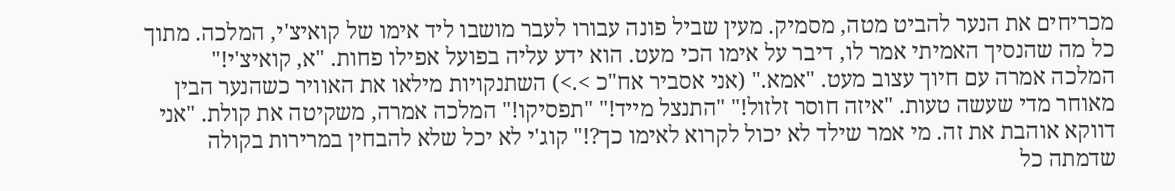מכריחים את הנער להביט מטה, מסמיק. מעין שביל פונה עבורו לעבר מושבו ליד אימו של קואיצ'י, המלכה. מתוך כל מה שהנסיך האמיתי אמר לו, דיבר על אימו הכי מעט. הוא ידע עליה בפועל אפילו פחות. "א, קואיצ'י!" המלכה אמרה עם חיוך עצוב מעט. "אמא." (אני אסביר אח"כ >.>) השתנקויות מילאו את האוויר כשהנער הבין מאוחר מדי שעשה טעות. "איזה חוסר זלזול!" "התנצל מייד!" "תפסיקו!" המלכה אמרה, משקיטה את קולת. "אני דווקא אוהבת את זה. מי אמר שילד לא יכול לקרוא לאימו כך?!" קוג'י לא יכל שלא להבחין במרירות בקולה שדמתה כל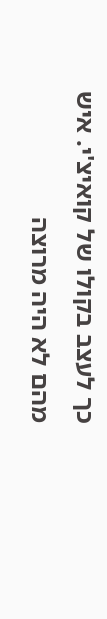כך לעצב בקולו של קואיצ'י. איש מהם לא היה מרוצה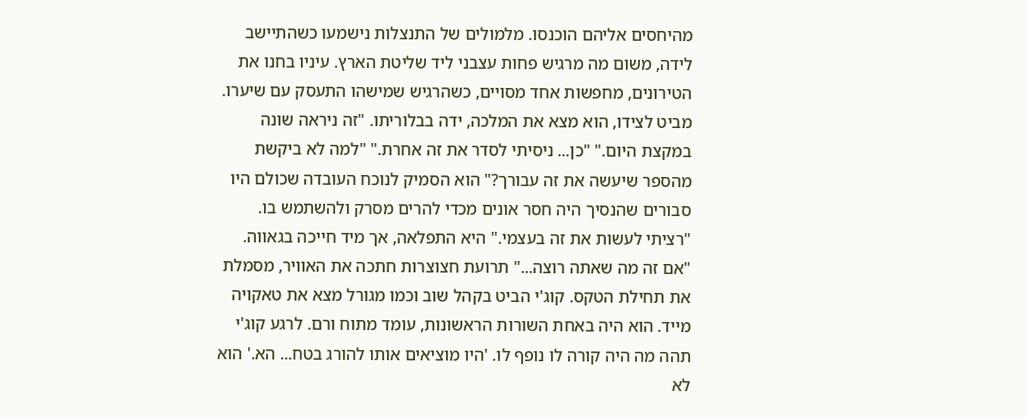מהיחסים אליהם הוכנסו. מלמולים של התנצלות נישמעו כשהתיישב לידה, משום מה מרגיש פחות עצבני ליד שליטת הארץ. עיניו בחנו את הטירונים, מחפשות אחד מסויים, כשהרגיש שמישהו התעסק עם שיערו. מביט לצידו, הוא מצא את המלכה, ידה בבלוריתו. "זה ניראה שונה במקצת היום." "כן... ניסיתי לסדר את זה אחרת." "למה לא ביקשת מהספר שיעשה את זה עבורך?" הוא הסמיק לנוכח העובדה שכולם היו סבורים שהנסיך היה חסר אונים מכדי להרים מסרק ולהשתמש בו. "רציתי לעשות את זה בעצמי." היא התפלאה, אך מיד חייכה בגאווה. "אם זה מה שאתה רוצה..." תרועת חצוצרות חתכה את האוויר, מסמלת את תחילת הטקס. קוג'י הביט בקהל שוב וכמו מגורל מצא את טאקויה מייד. הוא היה באחת השורות הראשונות, עומד מתוח ורם. לרגע קוג'י תהה מה היה קורה לו נופף לו. 'היו מוציאים אותו להורג בטח... הא.' הוא לא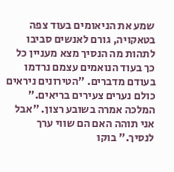שמע את הניאומים בעוד צפה בטאקויה, גורם לאנשים סביבו לתהות מה הנסיך מצא מעניין כל כך בעוד הנואמים עצמם נרדמו בעודם מדברים. "הטירונים ניראים כולם נערים צעירים בריאים." המלכה אמרה בשובע רצון. "אבל אני תוהה האם הם שווי ערך לנסיך." בוקו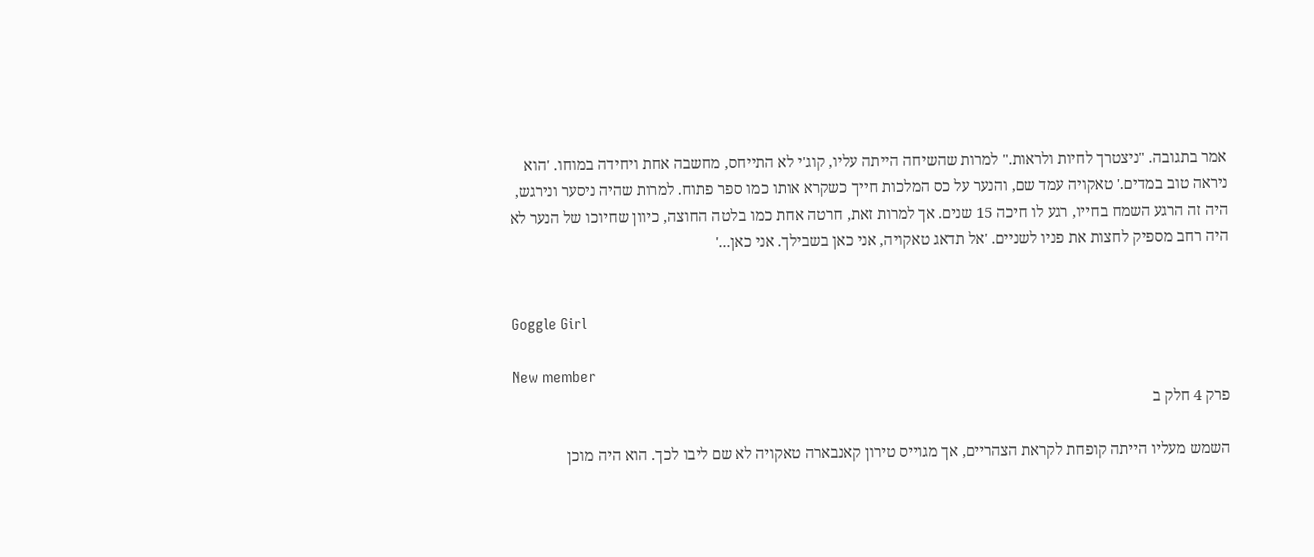אמר בתגובה. "ניצטרך לחיות ולראות." למרות שהשיחה הייתה עליו, קוג'י לא התייחס, מחשבה אחת ויחידה במוחו. 'הוא ניראה טוב במדים.' טאקויה עמד שם, והנער על כס המלכות חייך כשקרא אותו כמו ספר פתוח. למרות שהיה ניסער ונירגש, היה זה הרגע השמח בחייו, רגע לו חיכה 15 שנים. אך למרות זאת, חרטה אחת כמו בלטה החוצה, כיוון שחיוכו של הנער לא היה רחב מספיק לחצות את פניו לשניים. 'אל תדאג טאקויה, אני כאן בשבילך. אני כאן...'


Goggle Girl

New member
פרק 4 חלק ב

השמש מעליו הייתה קופחת לקראת הצהריים, אך מגוייס טירון קאנבארה טאקויה לא שם ליבו לכך. הוא היה מוכן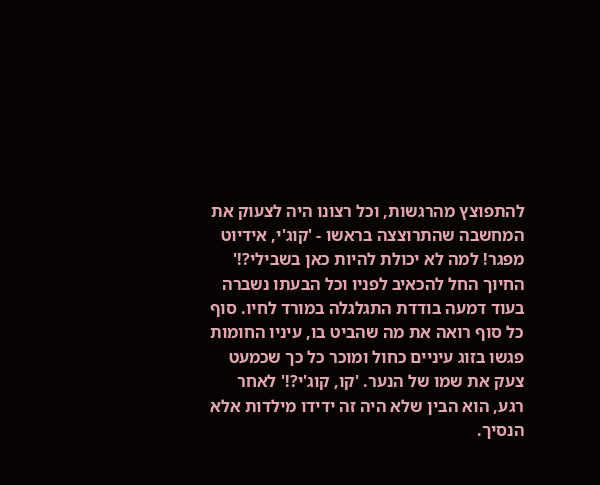להתפוצץ מהרגשות, וכל רצונו היה לצעוק את המחשבה שהתרוצצה בראשו - 'קוג'י, אידיוט מפגר! למה לא יכולת להיות כאן בשבילי?!' החיוך החל להכאיב לפניו וכל הבעתו נשברה בעוד דמעה בודדת התגלגלה במורד לחיו. סוף כל סוף רואה את מה שהביט בו, עיניו החומות פגשו בזוג עיניים כחול ומוכר כל כך שכמעט צעק את שמו של הנער. 'קו, קוג'י?!' לאחר רגע, הוא הבין שלא היה זה ידידו מילדות אלא הנסיך.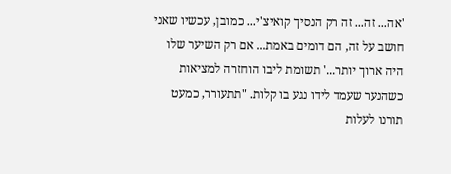'אה... זה... זה רק הנסיך קואיצ'י... כמובן, עכשיו שאני חושב על זה, הם דומים באמת... אם רק השיער שלו היה ארוך יותר...' תשומת ליבו הוחזרה למציאות כשהנער שעמד לידו נגע בו קלות. "תתעורר, כמעט תורנו לעלות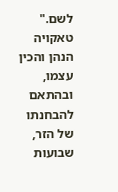לשם." טאקויה הנהן והכין עצמו, ובהתאם להבחנתו של הזר, שבועות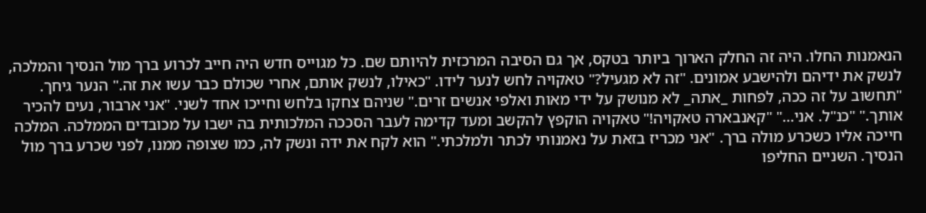הנאמנות החלו. היה זה החלק הארוך ביותר בטקס, אך גם הסיבה המרכזית להיותם שם. כל מגוייס חדש היה חייב לכרוע ברך מול הנסיך והמלכה, לנשק את ידיהם ולהישבע אמונים. "זה לא מגעיל?" טאקויה לחש לנער לידו. "כאילו, לנשק אותם, אחרי שכולם כבר עשו את זה." הנער גיחך. "תחשוב על זה ככה, לפחות _אתה_ לא מנושק על ידי מאות ואלפי אנשים זרים." שניהם צחקו בלחש וחייכו אחד לשני. "אני ארבור, נעים להכיר אותך." "כנ"ל. אני..." "קאנבארה טאקויה!" טאקויה הוקפץ להקשב ומעד קדימה לעבר הסככה המלכותית בה ישבו על מכובדים הממלכה. המלכה חייכה אליו כשכרע מולה ברך. "אני מכריז בזאת על נאמנותי לכתר ולמלכתי." הוא לקח את ידה ונשק לה, כמו שצופה ממנו, לפני שכרע ברך מול הנסיך. השניים החליפו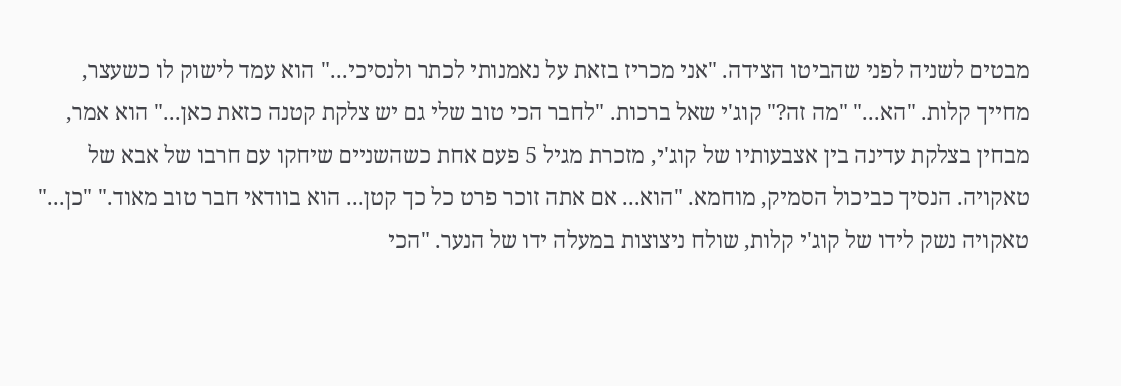מבטים לשניה לפני שהביטו הצידה. "אני מכריז בזאת על נאמנותי לכתר ולנסיכי..." הוא עמד לישוק לו כשעצר, מחייך קלות. "הא..." "מה זה?" קוג'י שאל ברכות. "לחבר הכי טוב שלי גם יש צלקת קטנה כזאת כאן..." הוא אמר, מבחין בצלקת עדינה בין אצבעותיו של קוג'י, מזכרת מגיל 5 פעם אחת כשהשניים שיחקו עם חרבו של אבא של טאקויה. הנסיך כביכול הסמיק, מוחמא. "הוא... אם אתה זוכר פרט כל כך קטן... הוא בוודאי חבר טוב מאוד." "כן..." טאקויה נשק לידו של קוג'י קלות, שולח ניצוצות במעלה ידו של הנער. "הכי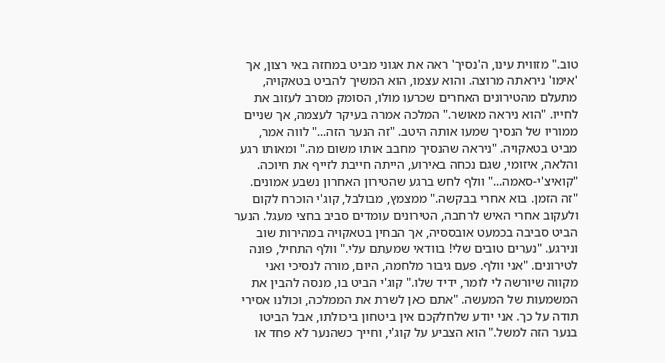טוב." מזווית עינו, ה'נסיך' ראה את אגוני מביט במחזה באי רצון, אך 'אימו' ניראתה מרוצה. והוא עצמו, הוא המשיך להביט בטאקויה, מתעלם מהטירונים האחרים שכרעו מולו, הסומק מסרב לעזוב את לחייו. "הוא ניראה מאושר." המלכה אמרה בעיקר לעצמה, אך שניים ממוריו של הנסיך שמעו אותה היטב. "זה הנער הזה..." לווה אמר, מביט בטאקויה. "ניראה שהנסיך מחבב אותו משום מה." ומאותו רגע והלאה, איזומי, שגם נכחה באירוע, הייתה חייבת לזייף את חיוכה. "קואיצ'י-סאמה..." וולף לחש ברגע שהטירון האחרון נשבע אמונים. "זה הזמן. בוא אחרי בבקשה." ממצמץ, מבולבל, קוג'י הוכרח לקום ולעקוב אחרי האיש לרחבה, הטירונים עומדים סביב בחצי מעגל. הנער הביט סביבה בכמעט אובססיה, אך הבחין בטאקויה במהירות שוב ונירגע. "נערים טובים שלי! בוודאי שמעתם עלי." וולף התחיל, פונה לטירונים. "אני וולף. פעם גיבור מלחמה, היום, מורה לנסיכי ואני מקווה שיורשה לי לומר, ידיד שלו." קוג'י הביט בו, מנסה להבין את המשמעות של המעשה. "אתם כאן לשרת את הממלכה, וכולנו אסירי תודה על כך. אני יודע שלחלקכם אין ביטחון ביכולתו, אבל הביטו בנער הזה למשל." הוא הצביע על קוג'י, וחייך כשהנער לא פחד או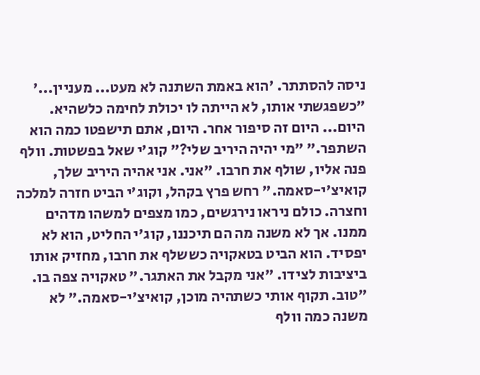ניסה להסתתר. 'הוא באמת השתנה לא מעט... מעניין...' "כשפגשתי אותו, לא הייתה לו יכולת לחימה כלשהיא. היום... היום זה סיפור אחר. היום, אתם תישפטו כמה הוא השתפר." "מי יהיה היריב שלי?" קוג'י שאל בפשטות. וולף פנה אליו, שולף את חרבו. "אני. אני אהיה היריב שלך, קואיצ'י-סאמה." רחש פרץ בקהל, וקוג'י הביט חזרה למלכה וחצרה. כולם ניראו נירגשים, כמו מצפים למשהו מדהים ממנו. אך לא משנה מה הם תיכננו, קוג'י החליט, הוא לא יפסיד. הוא הביט בטאקויה כששלף את חרבו, מחזיק אותו ביציבות לצידו. "אני מקבל את האתגר." טאקויה צפה בו. "טוב. תקוף אותי כשתהיה מוכן, קואיצ'י-סאמה." לא משנה כמה וולף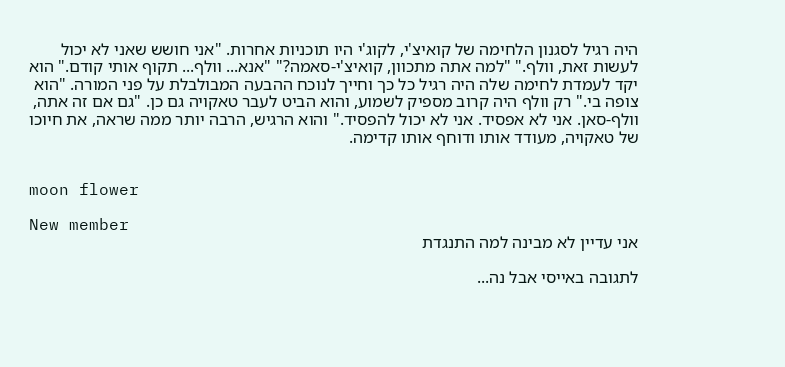היה רגיל לסגנון הלחימה של קואיצ'י, לקוג'י היו תוכניות אחרות. "אני חושש שאני לא יכול לעשות זאת, וולף." "למה אתה מתכוון, קואיצ'י-סאמה?" "אנא... וולף... תקוף אותי קודם." הוא יקד לעמדת לחימה שלה היה רגיל כל כך וחייך לנוכח ההבעה המבולבלת על פני המורה. "הוא צופה בי." רק וולף היה קרוב מספיק לשמוע, והוא הביט לעבר טאקויה גם כן. "גם אם זה אתה, וולף-סאן. אני לא אפסיד. אני לא יכול להפסיד." והוא הרגיש, הרבה יותר ממה שראה, את חיוכו של טאקויה, מעודד אותו ודוחף אותו קדימה.


moon flower

New member
אני עדיין לא מבינה למה התנגדת

לתגובה באייסי אבל נה...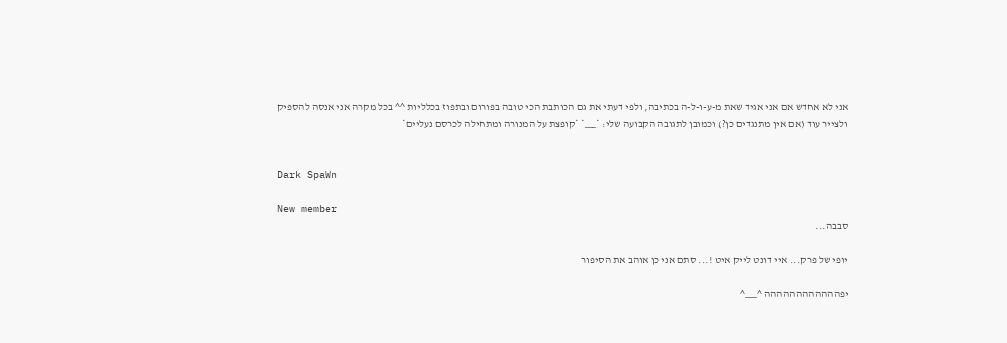אני לא אחדש אם אני אגיד שאת מ-ע-ו-ל-ה בכתיבה, ולפי דעתי את גם הכותבת הכי טובה בפורום ובתפוז בכלליות ^^ בכל מקרה אני אנסה להספיק ולצייר עוד (אם אין מתנגדים כן?) וכמובן לתגובה הקבועה שלי: *___* *קופצת על המנורה ומתחילה לכרסם נעליים*


Dark SpaWn

New member
סבבה...

יופי של פרק... איי דונט לייק איט !... סתם אני כן אוהב את הסיפור

יפהההההההההההה ^___^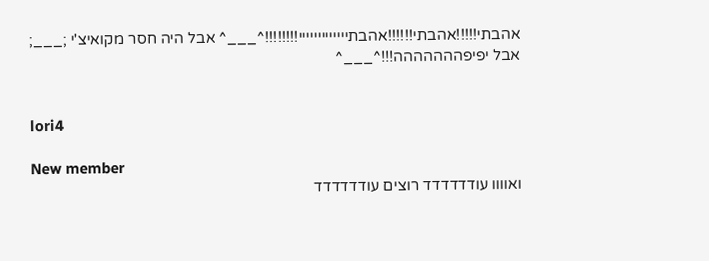אהבתי!!!!!אהבתי!!!!!!אהבתייייייייייייי!!!!!!!!^___^ אבל היה חסר מקואיצ'י ;___; אבל יפיפההההההה!!!^___^


lori4

New member
ואוווו עודדדדדד רוצים עודדדדדד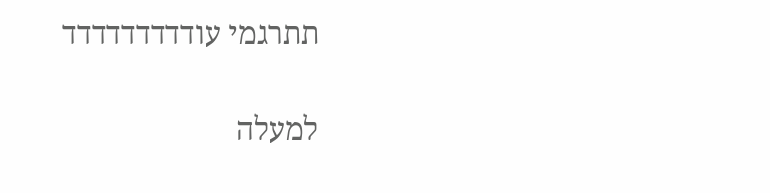תתרגמי עודדדדדדדדד

למעלה